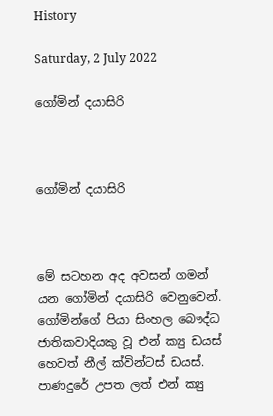History

Saturday, 2 July 2022

ගෝමින් දයාසිරි



ගෝමින් දයාසිරි



මේ සටහන අද අවසන් ගමන් යන ගෝමින් දයාසිරි වෙනුවෙන්. ගෝමින්ගේ පියා සිංහල බෞද්ධ ජාතිකවාදියකු වූ එන් ක්‍යු ඩයස් හෙවත් නීල් ක්වින්ටස් ඩයස්. පාණදුරේ උපත ලත් එන් ක්‍යු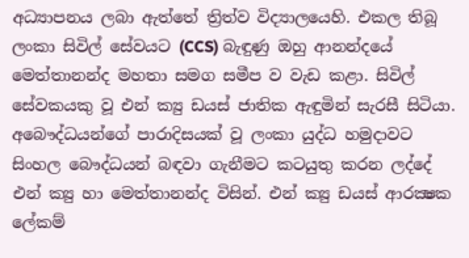අධ්‍යාපනය ලබා ඇත්තේ ත්‍රිත්ව විද්‍යාලයෙහි. එකල තිබූ ලංකා සිවිල් සේවයට (CCS) බැඳුණු ඔහු ආනන්දයේ මෙත්තානන්ද මහතා සමග සමීප ව වැඩ කළා. සිවිල් සේවකයකු වූ එන් ක්‍යු ඩයස් ජාතික ඇඳුමින් සැරසී සිටියා. අබෞද්ධයන්ගේ පාරාදිසයක් වූ ලංකා යුද්ධ හමුදාවට සිංහල බෞද්ධයන් බඳවා ගැනීමට කටයුතු කරන ලද්දේ එන් ක්‍යු හා මෙත්තානන්ද විසින්. එන් ක්‍යු ඩයස් ආරක්‍ෂක ලේකම්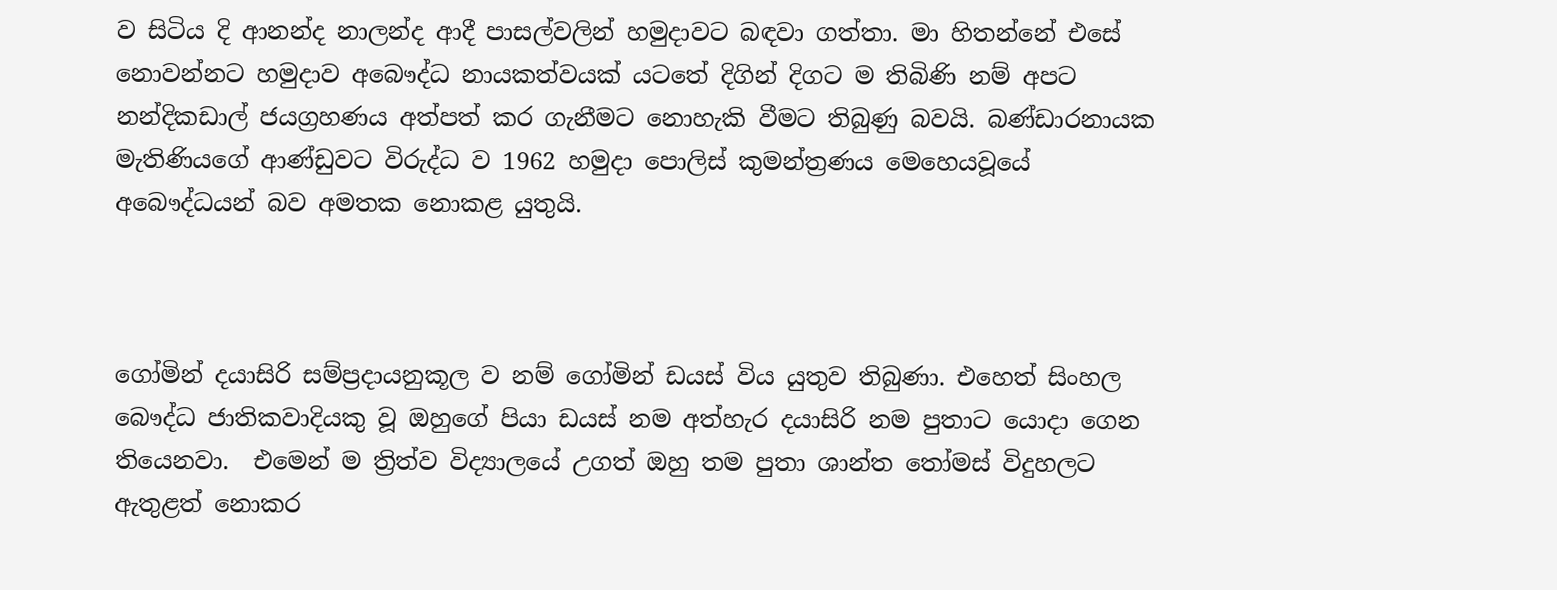ව සිටිය දි ආනන්ද නාලන්ද ආදී පාසල්වලින් හමුදාවට බඳවා ගත්තා. මා හිතන්නේ එසේ නොවන්නට හමුදාව අබෞද්ධ නායකත්වයක් යටතේ දිගින් දිගට ම තිබිණි නම් අපට නන්දිකඩාල් ජයග්‍රහණය අත්පත් කර ගැනීමට නොහැකි වීමට තිබුණු බවයි. බණ්ඩාරනායක මැතිණියගේ ආණ්ඩුවට විරුද්ධ ව 1962 හමුදා පොලිස් කුමන්ත්‍රණය මෙහෙයවූයේ අබෞද්ධයන් බව අමතක නොකළ යුතුයි.



ගෝමින් දයාසිරි සම්ප්‍රදායනුකූල ව නම් ගෝමින් ඩයස් විය යුතුව තිබුණා. එහෙත් සිංහල බෞද්ධ ජාතිකවාදියකු වූ ඔහුගේ පියා ඩයස් නම අත්හැර දයාසිරි නම පුතාට යොදා ගෙන තියෙනවා.  එමෙන් ම ත්‍රිත්ව විද්‍යාලයේ උගත් ඔහු තම පුතා ශාන්ත තෝමස් විදුහලට ඇතුළත් නොකර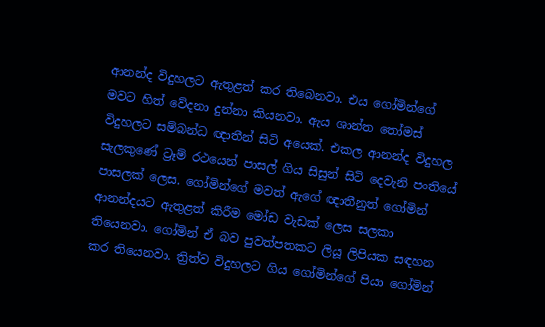ආනන්ද විදුහලට ඇතුළත් කර තිබෙනවා. එය ගෝමින්ගේ මවට හිත් වේදනා දුන්නා කියනවා. ඇය ශාන්ත තෝමස් විදුහලට සම්බන්ධ ඥාතීන් සිටි අයෙක්. එකල ආනන්ද විදුහල සැලකුණේ ට්‍රෑම් රථයෙන් පාසල් ගිය සිසුන් සිටි දෙවැනි පංතියේ පාසලක් ලෙස. ගෝමින්ගේ මවත් ඇගේ ඥාතීනුත් ගෝමින් ආනන්දයට ඇතුළත් කිරීම මෝඩ වැඩක් ලෙස සලකා තියෙනවා. ගෝමින් ඒ බව පුවත්පතකට ලියූ ලිපියක සඳහන කර තියෙනවා. ත්‍රිත්ව විදුහලට ගිය ගෝමින්ගේ පියා ගෝමින්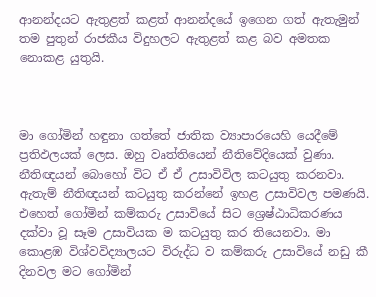ආනන්දයට ඇතුළත් කළත් ආනන්දයේ ඉගෙන ගත් ඇතැමුන් තම පුතුන් රාජකීය විදුහලට ඇතුළත් කළ බව අමතක නොකළ යුතුයි.



මා ගෝමින් හඳුනා ගත්තේ ජාතික ව්‍යාපාරයෙහි යෙදීමේ ප්‍රතිඵලයක් ලෙස. ඔහු වෘත්තියෙන් නීතිවේදියෙක් වුණා. නීතිඥයන් බොහෝ විට ඒ ඒ උසාවිවිල කටයුතු කරනවා. ඇතැම් නීතිඥයන් කටයුතු කරන්නේ ඉහළ උසාවිවල පමණයි. එහෙත් ගෝමින් කම්කරු උසාවියේ සිට ශ්‍රෙෂ්ඨාධිකරණය දක්වා වූ සෑම උසාවියක ම කටයුතු කර තියෙනවා. මා කොළඹ විශ්වවිද්‍යාලයට විරුද්ධ ව කම්කරු උසාවියේ නඩු කී දිනවල මට ගෝමින්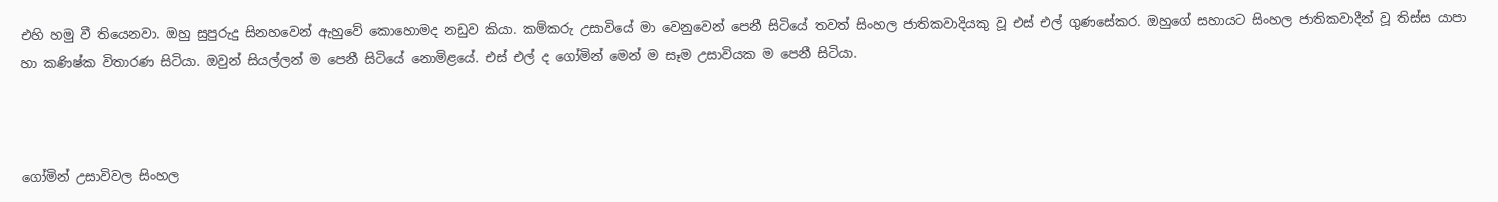එහි හමු වී තියෙනවා. ඔහු සුපුරුදු සිනහවෙන් ඇහුවේ කොහොමද නඩුව කියා. කම්කරු උසාවියේ මා වෙනුවෙන් පෙනී සිටියේ තවත් සිංහල ජාතිකවාදියකු වූ එස් එල් ගුණසේකර. ඔහුගේ සහායට සිංහල ජාතිකවාදීන් වූ තිස්ස යාපා හා කණිෂ්ක විතාරණ සිටියා. ඔවුන් සියල්ලන් ම පෙනී සිටියේ නොමිළයේ. එස් එල් ද ගෝමින් මෙන් ම සෑම උසාවියක ම පෙනී සිටියා.



ගෝමින් උසාවිවල සිංහල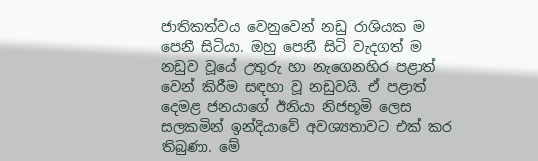ජාතිකත්වය වෙනුවෙන් නඩු රාශියක ම පෙනී සිටියා. ඔහු පෙනී සිටි වැදගත් ම නඩුව වූයේ උතුරු හා නැගෙනහිර පළාත් වෙන් කිරීම සඳහා වූ නඩුවයි. ඒ පළාත් දෙමළ ජනයාගේ ඊනියා නිජභූමි ලෙස සලකමින් ඉන්දියාවේ අවශ්‍යතාවට එක් කර තිබුණා. මේ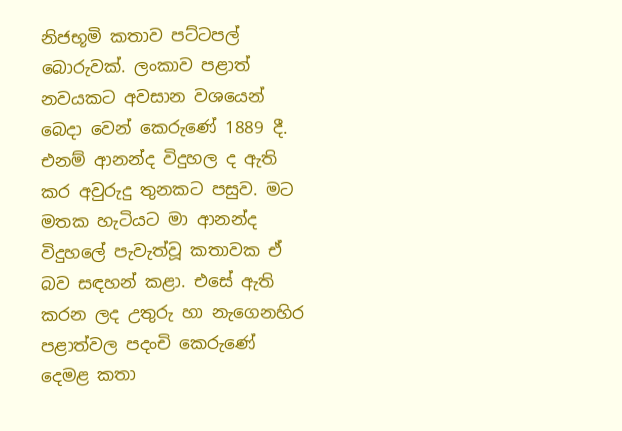නිජභූමි කතාව පට්ටපල් බොරුවක්. ලංකාව පළාත් නවයකට අවසාන වශයෙන් බෙදා වෙන් කෙරුණේ 1889 දී. එනම් ආනන්ද විදුහල ද ඇති කර අවුරුදු තුනකට පසුව. මට මතක හැටියට මා ආනන්ද විදුහලේ පැවැත්වූ කතාවක ඒ බව සඳහන් කළා. එසේ ඇති කරන ලද උතුරු හා නැගෙනහිර පළාත්වල පදංචි කෙරුණේ දෙමළ කතා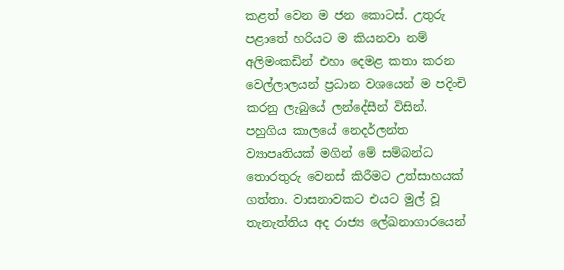කළත් වෙන ම ජන කොටස්. උතුරු පළාතේ හරියට ම කියනවා නම් අලිමංකඩින් එහා දෙමළ කතා කරන වෙල්ලාලයන් ප්‍රධාන වශයෙන් ම පදිංචි කරනු ලැබුයේ ලන්දේසීන් විසින්. පහුගිය කාලයේ නෙදර්ලන්ත ව්‍යාපෘතියක් මගින් මේ සම්බන්ධ තොරතුරු වෙනස් කිරීමට උත්සාහයක් ගත්තා. වාසනාවකට එයට මුල් වූ තැනැත්තිය අද රාජ්‍ය ලේඛනාගාරයෙන්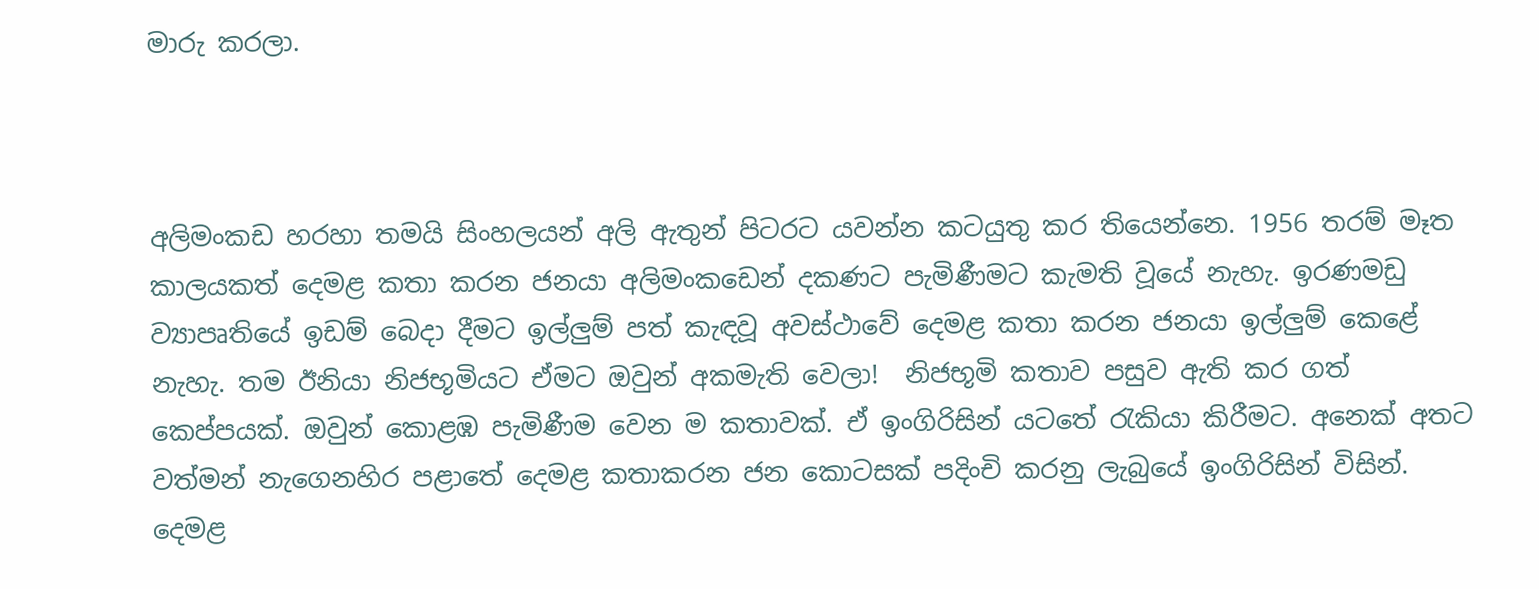මාරු කරලා.



අලිමංකඩ හරහා තමයි සිංහලයන් අලි ඇතුන් පිටරට යවන්න කටයුතු කර තියෙන්නෙ. 1956 තරම් මෑත කාලයකත් දෙමළ කතා කරන ජනයා අලිමංකඩෙන් දකණට පැමිණීමට කැමති වූයේ නැහැ. ඉරණමඩු ව්‍යාපෘතියේ ඉඩම් බෙදා දීමට ඉල්ලුම් පත් කැඳවූ අවස්ථාවේ දෙමළ කතා කරන ජනයා ඉල්ලුම් කෙළේ නැහැ. තම ඊනියා නිජභූමියට ඒමට ඔවුන් අකමැති වෙලා!  නිජභූමි කතාව පසුව ඇති කර ගත් කෙප්පයක්. ඔවුන් කොළඹ පැමිණීම වෙන ම කතාවක්. ඒ ඉංගිරිසින් යටතේ රැකියා කිරීමට. අනෙක් අතට වත්මන් නැගෙනහිර පළාතේ දෙමළ කතාකරන ජන කොටසක් පදිංචි කරනු ලැබුයේ ඉංගිරිසින් විසින්. දෙමළ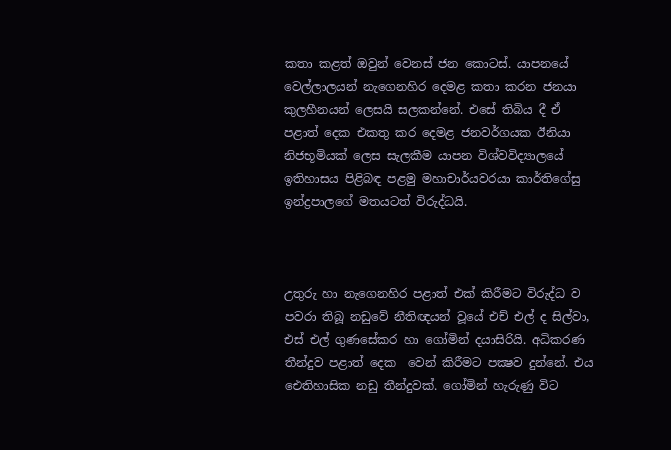කතා කළත් ඔවුන් වෙනස් ජන කොටස්. යාපනයේ වෙල්ලාලයන් නැගෙනහිර දෙමළ කතා කරන ජනයා කුලහීනයන් ලෙසයි සලකන්නේ. එසේ තිබිය දී ඒ පළාත් දෙක එකතු කර දෙමළ ජනවර්ගයක ඊනියා නිජභූමියක් ලෙස සැලකීම යාපන විශ්වවිද්‍යාලයේ ඉතිහාසය පිළිබඳ පළමු මහාචාර්යවරයා කාර්තිගේසු ඉන්ද්‍රපාලගේ මතයටත් විරුද්ධයි.



උතුරු හා නැගෙනහිර පළාත් එක් කිරීමට විරුද්ධ ව පවරා තිබූ නඩුවේ නීතිඥයන් වූයේ එච් එල් ද සිල්වා, එස් එල් ගුණසේකර හා ගෝමින් දයාසිරියි. අධිකරණ තීන්දුව පළාත් දෙක  වෙන් කිරීමට පක්‍ෂව දුන්නේ. එය ඓතිහාසික නඩු තීන්දුවක්. ගෝමින් හැරුණු විට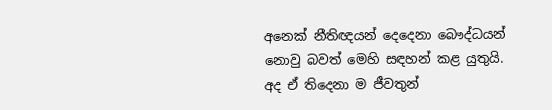අනෙක් නීතිඥයන් දෙදෙනා බෞද්ධයන් නොවු බවත් මෙහි සඳහන් කළ යුතුයි. අද ඒ තිදෙනා ම ජීවතුන්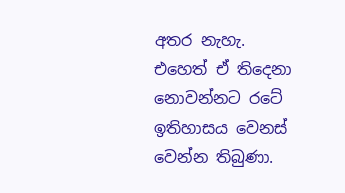අතර නැහැ. එහෙත් ඒ තිදෙනා නොවන්නට රටේ ඉතිහාසය වෙනස් වෙන්න තිබුණා.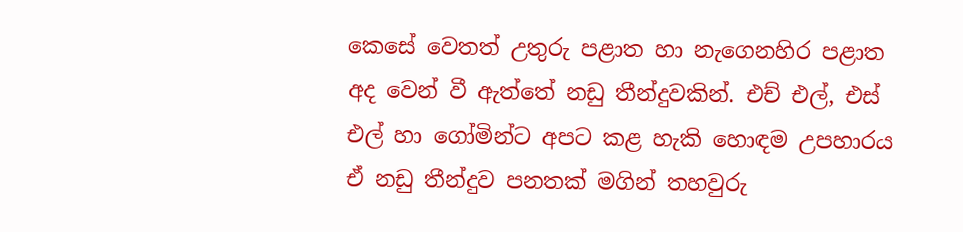කෙසේ වෙතත් උතුරු පළාත හා නැගෙනහිර පළාත අද වෙන් වී ඇත්තේ නඩු තීන්දුවකින්. එච් එල්, එස් එල් හා ගෝමින්ට අපට කළ හැකි හොඳම උපහාරය ඒ නඩු තීන්දුව පනතක් මගින් තහවුරු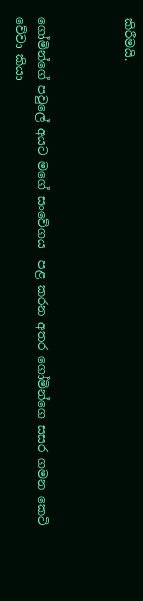කිරීමයි.



ගෝමින්ගේ පවුලේ අයට මගේ සංවේගය  පළ කරන අතර ගෝමින්ගෙ සසර ගමන කෙටි වේවා කියා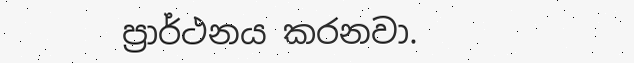ප්‍රාර්ථනය කරනවා.